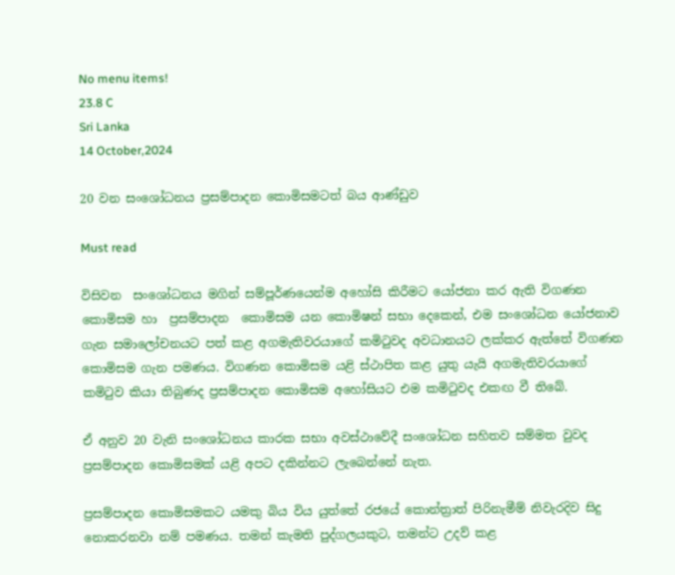No menu items!
23.8 C
Sri Lanka
14 October,2024

20 වන සංශෝධනය ප්‍රසම්පාදන කොමිසමටත් බය ආණ්ඩුව

Must read

විසිවන  සංශෝධනය මගින් සම්පූර්ණයෙන්ම අහෝසි කිරීමට යෝජනා කර ඇති විගණන කොමිසම හා  ප්‍රසම්පාදන  කොමිසම යන කොමිෂන් සභා දෙකෙන්, එම සංශෝධන යෝජනාව  ගැන සමාලෝචනයට පත් කළ අගමැතිවරයාගේ කමිටුවද අවධානයට ලක්කර ඇත්තේ විගණන කොමිසම ගැන පමණය. විගණන කොමිසම යළි ස්ථාපිත කළ යුතු යැයි අගමැතිවරයාගේ කමිටුව කියා තිබුණද ප්‍රසම්පාදන කොමිසම අහෝසියට එම කමිටුවද එකඟ වී තිබේ.

ඒ අනුව 20 වැනි සංශෝධනය කාරක සභා අවස්ථාවේදී සංශෝධන සහිතව සම්මත වුවද ප්‍රසම්පාදන කොමිසමක් යළි අපට දකින්නට ලැබෙන්නේ නැත.

ප්‍රසම්පාදන කොමිසමකට යමකු බිය විය යුත්තේ රජයේ කොන්ත්‍රාත් පිරිනැමීම් නිවැරදිව සිදු නොකරනවා නම් පමණය. තමන් කැමති පුද්ගලයකුට, තමන්ට උදව් කළ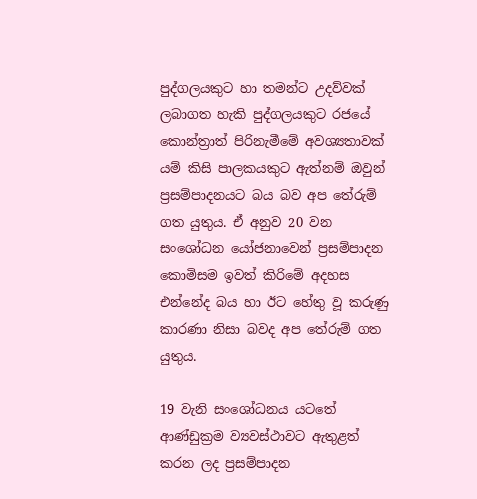පුද්ගලයකුට හා තමන්ට උදව්වක් ලබාගත හැකි පුද්ගලයකුට රජයේ කොන්ත්‍රාත් පිරිනැමීමේ අවශ්‍යතාවක් යම් කිසි පාලකයකුට ඇත්නම් ඔවුන් ප්‍රසම්පාදනයට බය බව අප තේරුම් ගත යුතුය. ඒ අනුව 20 වන සංශෝධන යෝජනාවෙන් ප්‍රසම්පාදන කොමිසම ඉවත් කිරිමේ අදහස එන්නේද බය හා ඊට හේතු වූ කරුණු කාරණා නිසා බවද අප තේරුම් ගත යුතුය.

19 වැනි සංශෝධනය යටතේ ආණ්ඩුක්‍රම ව්‍යවස්ථාවට ඇතුළත් කරන ලද ප්‍රසම්පාදන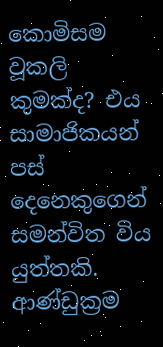කොමිසම වූකලි කුමක්ද? එය සාමාජිකයන් පස් දෙනෙකුගෙන් සමන්විත විය යුත්තකි. ආණ්ඩුක්‍රම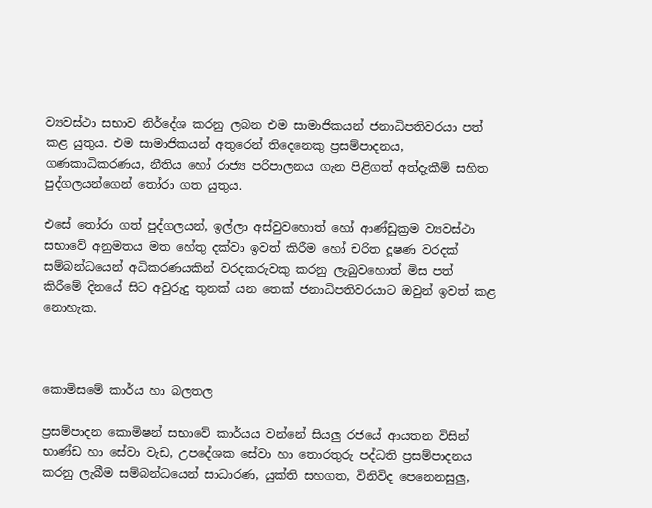ව්‍යවස්ථා සභාව නිර්දේශ කරනු ලබන එම සාමාජිකයන් ජනාධිපතිවරයා පත් කළ යුතුය. එම සාමාජිකයන් අතුරෙන් තිදෙනෙකු ප්‍රසම්පාදනය, ගණකාධිකරණය, නීතිය හෝ රාජ්‍ය පරිපාලනය ගැන පිළිගත් අත්දැකීම් සහිත පුද්ගලයන්ගෙන් තෝරා ගත යුතුය.

එසේ තෝරා ගත් පුද්ගලයන්, ඉල්ලා අස්වුවහොත් හෝ ආණ්ඩුක්‍රම ව්‍යවස්ථා සභාවේ අනුමතය මත හේතු දක්වා ඉවත් කිරීම හෝ චරිත දූෂණ වරදක් සම්බන්ධයෙන් අධිකරණයකින් වරදකරුවකු කරනු ලැබුවහොත් මිස පත් කිරීමේ දිනයේ සිට අවුරුදු තුනක් යන තෙක් ජනාධිපතිවරයාට ඔවුන් ඉවත් කළ නොහැක.



කොමිසමේ කාර්ය හා බලතල

ප්‍රසම්පාදන කොමිෂන් සභාවේ කාර්යය වන්නේ සියලු රජයේ ආයතන විසින් භාණ්ඩ හා සේවා වැඩ, උපදේශක සේවා හා තොරතුරු පද්ධති ප්‍රසම්පාදනය කරනු ලැබීම සම්බන්ධයෙන් සාධාරණ, යුක්ති සහගත, විනිවිද පෙනෙනසුලු,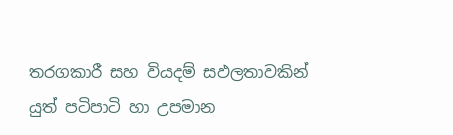තරගකාරී සහ වියදම් සඵලතාවකින් යුත් පටිපාටි හා උපමාන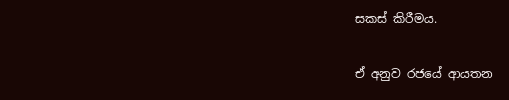සකස් කිරීමය.

ඒ අනුව රජයේ ආයතන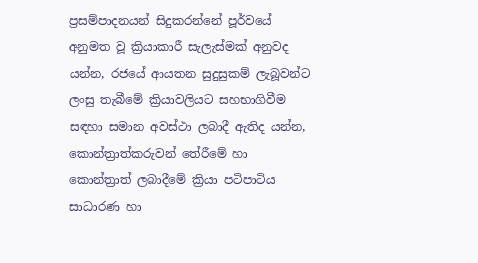ප්‍රසම්පාදනයන් සිදුකරන්නේ පූර්වයේ අනුමත වූ ක්‍රියාකාරී සැලැස්මක් අනුවද යන්න, රජයේ ආයතන සුදුසුකම් ලැබූවන්ට ලංසු තැබීමේ ක්‍රියාවලියට සහභාගිවීම සඳහා සමාන අවස්ථා ලබාදී ඇතිද යන්න, කොන්ත්‍රාත්කරුවන් තේරීමේ හා කොන්ත්‍රාත් ලබාදීමේ ක්‍රියා පටිපාටිය සාධාරණ හා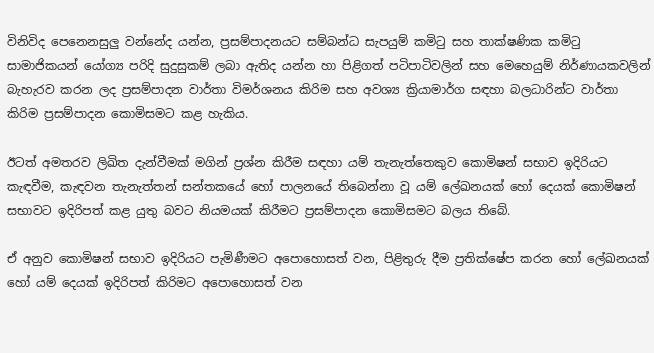විනිවිද පෙනෙනසුලු වන්නේද යන්න, ප්‍රසම්පාදනයට සම්බන්ධ සැපයුම් කමිටු සහ තාක්ෂණික කමිටු සාමාජිකයන් යෝග්‍ය පරිදි සුදුසුකම් ලබා ඇතිද යන්න හා පිළිගත් පටිපාටිවලින් සහ මෙහෙයුම් නිර්ණායකවලින් බැහැරව කරන ලද ප්‍රසම්පාදන වාර්තා විමර්ශනය කිරිම සහ අවශ්‍ය ක්‍රියාමාර්ග සඳහා බලධාරින්ට වාර්තා කිරිම ප්‍රසම්පාදන කොමිසමට කළ හැකිය.

ඊටත් අමතරව ලිඛිත දැන්වීමක් මගින් ප්‍රශ්න කිරීම සඳහා යම් තැනැත්තෙකුව කොමිෂන් සභාව ඉදිරියට කැඳවීම, කැඳවන තැනැත්තන් සන්තකයේ හෝ පාලනයේ තිබෙන්නා වූ යම් ලේඛනයක් හෝ දෙයක් කොමිෂන් සභාවට ඉදිරිපත් කළ යුතු බවට නියමයක් කිරීමට ප්‍රසම්පාදන කොමිසමට බලය තිබේ.

ඒ අනුව කොමිෂන් සභාව ඉදිරියට පැමිණීමට අපොහොසත් වන, පිළිතුරු දීම ප්‍රතික්ෂේප කරන හෝ ලේඛනයක් හෝ යම් දෙයක් ඉදිරිපත් කිරිමට අපොහොසත් වන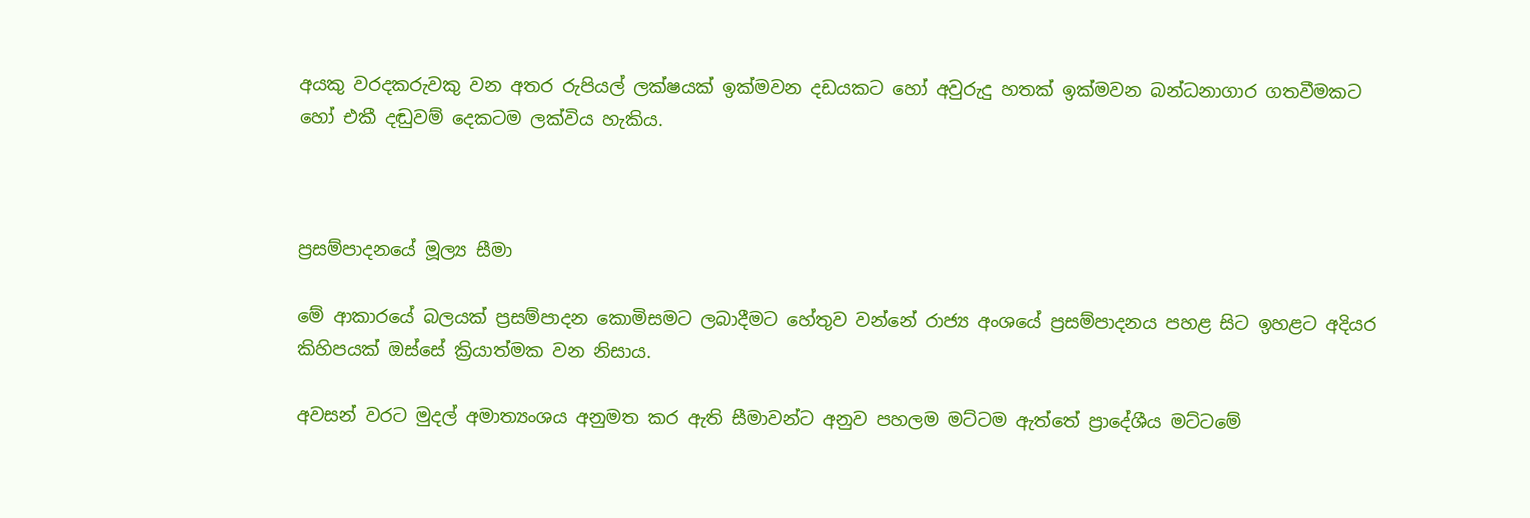අයකු වරදකරුවකු වන අතර රුපියල් ලක්ෂයක් ඉක්මවන දඩයකට හෝ අවුරුදු හතක් ඉක්මවන බන්ධනාගාර ගතවීමකට හෝ එකී දඬුවම් දෙකටම ලක්විය හැකිය.



ප්‍රසම්පාදනයේ මූල්‍ය සීමා

මේ ආකාරයේ බලයක් ප්‍රසම්පාදන කොමිසමට ලබාදීමට හේතුව වන්නේ රාජ්‍ය අංශයේ ප්‍රසම්පාදනය පහළ සිට ඉහළට අදියර කිහිපයක් ඔස්සේ ක්‍රියාත්මක වන නිසාය.

අවසන් වරට මුදල් අමාත්‍යංශය අනුමත කර ඇති සීමාවන්ට අනුව පහලම මට්ටම ඇත්තේ ප්‍රාදේශීය මට්ටමේ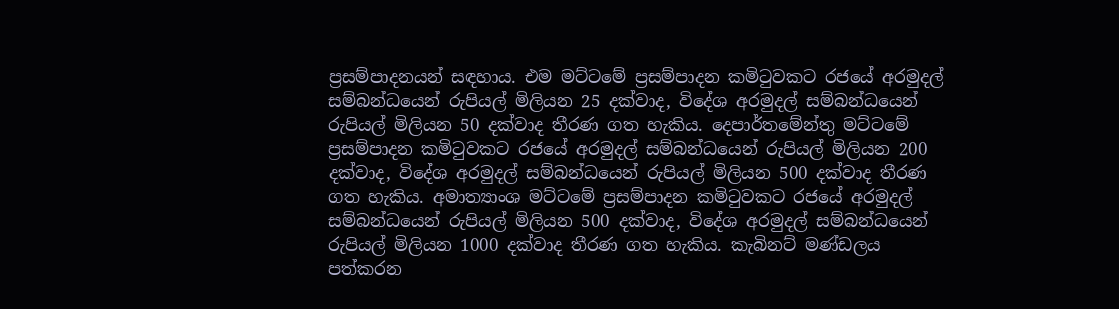ප්‍රසම්පාදනයන් සඳහාය. එම මට්ටමේ ප්‍රසම්පාදන කමිටුවකට රජයේ අරමුදල් සම්බන්ධයෙන් රුපියල් මිලියන 25 දක්වාද, විදේශ අරමුදල් සම්බන්ධයෙන් රුපියල් මිලියන 50 දක්වාද තීරණ ගත හැකිය. දෙපාර්තමේන්තු මට්ටමේ ප්‍රසම්පාදන කමිටුවකට රජයේ අරමුදල් සම්බන්ධයෙන් රුපියල් මිලියන 200 දක්වාද, විදේශ අරමුදල් සම්බන්ධයෙන් රුපියල් මිලියන 500 දක්වාද තීරණ ගත හැකිය. අමාත්‍යාංශ මට්ටමේ ප්‍රසම්පාදන කමිටුවකට රජයේ අරමුදල් සම්බන්ධයෙන් රුපියල් මිලියන 500 දක්වාද, විදේශ අරමුදල් සම්බන්ධයෙන් රුපියල් මිලියන 1000 දක්වාද තීරණ ගත හැකිය. කැබිනට් මණ්ඩලය පත්කරන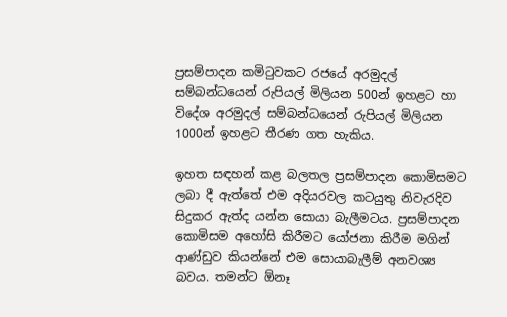ප්‍රසම්පාදන කමිටුවකට රජයේ අරමුදල් සම්බන්ධයෙන් රුපියල් මිලියන 500න් ඉහළට හා විදේශ අරමුදල් සම්බන්ධයෙන් රුපියල් මිලියන 1000න් ඉහළට තීරණ ගත හැකිය.

ඉහත සඳහන් කළ බලතල ප්‍රසම්පාදන කොමිසමට ලබා දී ඇත්තේ එම අදියරවල කටයුතු නිවැරදිව සිදුකර ඇත්ද යන්න සොයා බැලීමටය. ප්‍රසම්පාදන කොමිසම අහෝසි කිරීමට යෝජනා කිරීම මගින් ආණ්ඩුව කියන්නේ එම සොයාබැලීම් අනවශ්‍ය බවය. තමන්ට ඕනෑ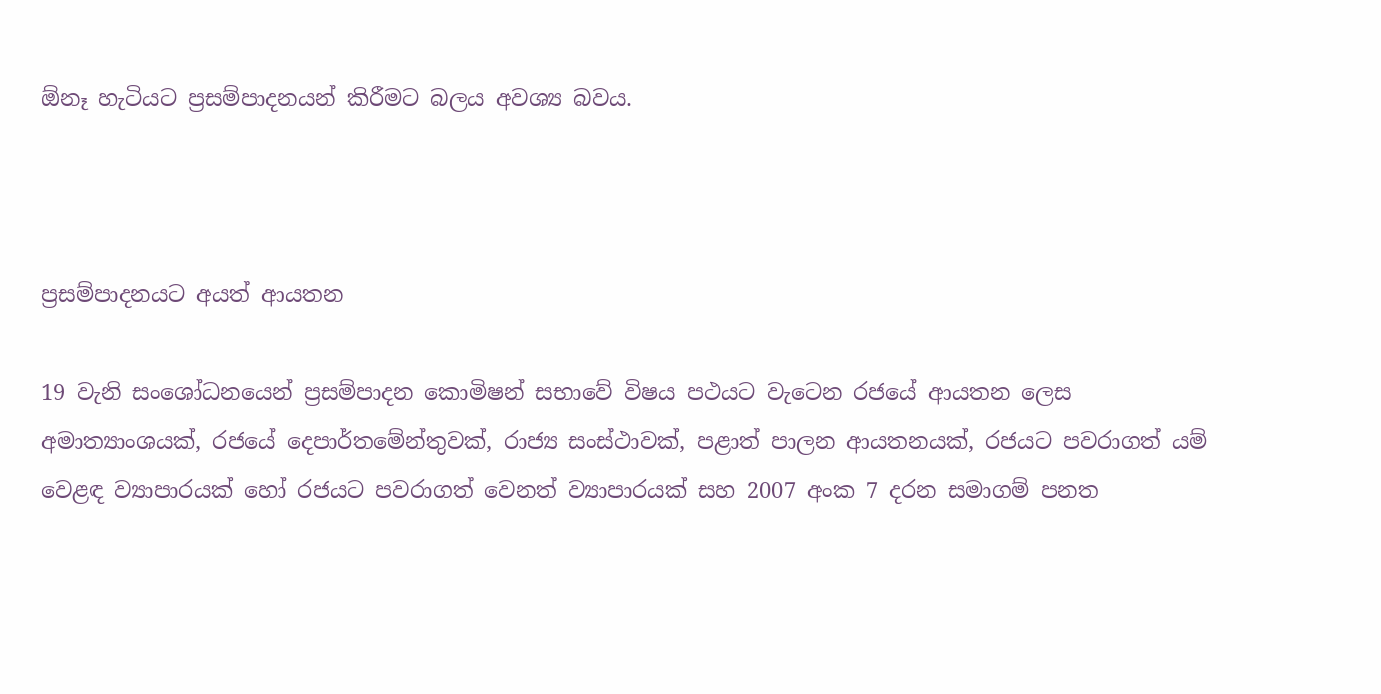ඕනෑ හැටියට ප්‍රසම්පාදනයන් කිරීමට බලය අවශ්‍ය බවය.



ප්‍රසම්පාදනයට අයත් ආයතන

19 වැනි සංශෝධනයෙන් ප්‍රසම්පාදන කොමිෂන් සභාවේ විෂය පථයට වැටෙන රජයේ ආයතන ලෙස අමාත්‍යාංශයක්, රජයේ දෙපාර්තමේන්තුවක්, රාජ්‍ය සංස්ථාවක්, පළාත් පාලන ආයතනයක්, රජයට පවරාගත් යම් වෙළඳ ව්‍යාපාරයක් හෝ රජයට පවරාගත් වෙනත් ව්‍යාපාරයක් සහ 2007 අංක 7 දරන සමාගම් පනත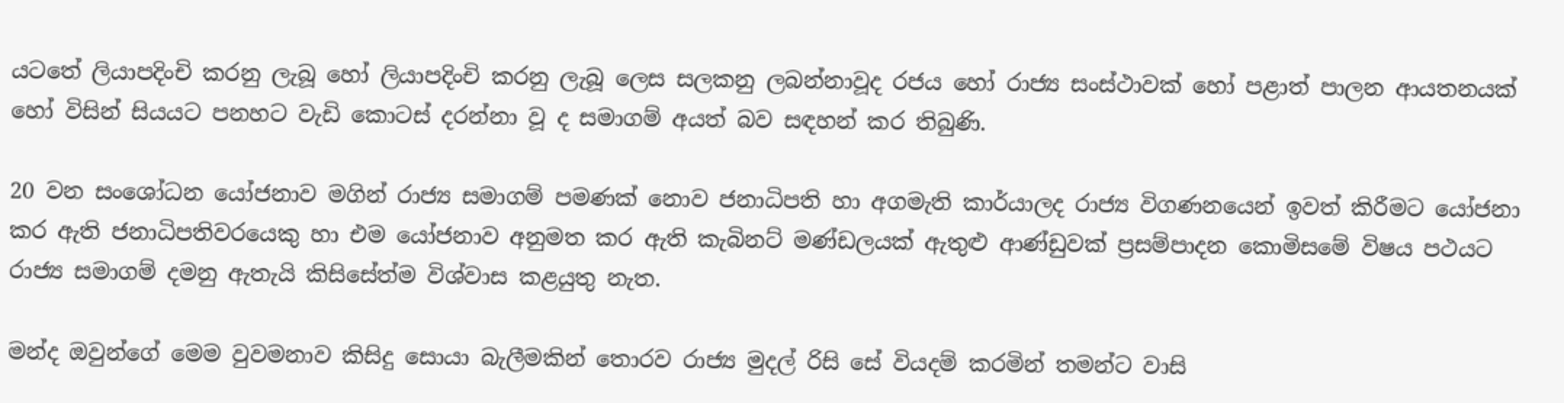යටතේ ලියාපදිංචි කරනු ලැබූ හෝ ලියාපදිංචි කරනු ලැබූ ලෙස සලකනු ලබන්නාවූද රජය හෝ රාජ්‍ය සංස්ථාවක් හෝ පළාත් පාලන ආයතනයක් හෝ විසින් සියයට පනහට වැඩි කොටස් දරන්නා වූ ද සමාගම් අයත් බව සඳහන් කර තිබුණි.

20 වන සංශෝධන යෝජනාව මගින් රාජ්‍ය සමාගම් පමණක් නොව ජනාධිපති හා අගමැති කාර්යාලද රාජ්‍ය විගණනයෙන් ඉවත් කිරීමට යෝජනා කර ඇති ජනාධිපතිවරයෙකු හා එම යෝජනාව අනුමත කර ඇති කැබිනට් මණ්ඩලයක් ඇතුළු ආණ්ඩුවක් ප්‍රසම්පාදන කොමිසමේ විෂය පථයට රාජ්‍ය සමාගම් දමනු ඇතැයි කිසිසේත්ම විශ්වාස කළයුතු නැත.

මන්ද ඔවුන්ගේ මෙම වුවමනාව කිසිදු සොයා බැලීමකින් තොරව රාජ්‍ය මුදල් රිසි සේ වියදම් කරමින් තමන්ට වාසි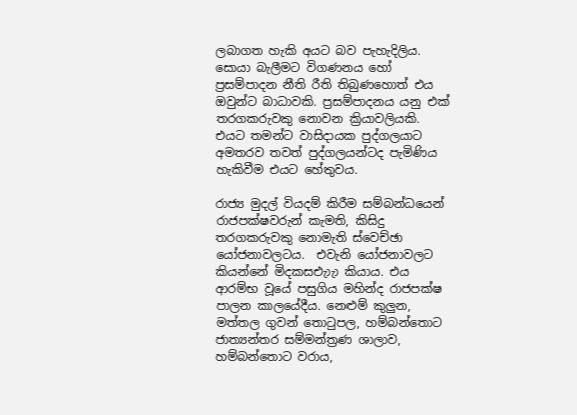ලබාගත හැකි අයට බව පැහැදිලිය. සොයා බැලීමට විගණනය හෝ ප්‍රසම්පාදන නීති රීති තිබුණහොත් එය ඔවුන්ට බාධාවකි. ප්‍රසම්පාදනය යනු එක් තරගකරුවකු නොවන ක්‍රියාවලියකි. එයට තමන්ට වාසිදායක පුද්ගලයාට අමතරව තවත් පුද්ගලයන්ටද පැමිණිය හැකිවීම එයට හේතුවය.

රාජ්‍ය මුදල් වියදම් කිරීම සම්බන්ධයෙන් රාජපක්ෂවරුන් කැමති, කිසිදු තරගකරුවකු නොමැති ස්වෙච්ඡා යෝජනාවලටය.  එවැනි යෝජනාවලට කියන්නේ මිදකසඑැාැා කියාය. එය ආරම්භ වූයේ පසුගිය මහින්ද රාජපක්ෂ පාලන කාලයේදීය. නෙළුම් කුලුන, මත්තල ගුවන් තොටුපල, හම්බන්තොට ජාත්‍යන්තර සම්මන්ත්‍රණ ශාලාව, හම්බන්තොට වරාය,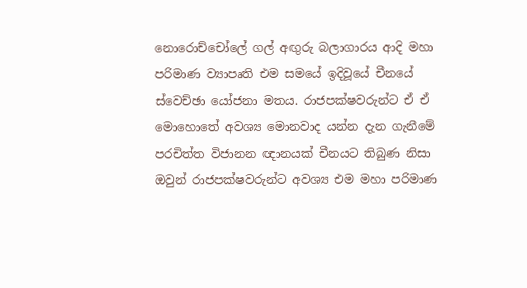නොරොච්චෝලේ ගල් අඟුරු බලාගාරය ආදි මහා පරිමාණ ව්‍යාපෘති එම සමයේ ඉදිවූයේ චීනයේ ස්වෙච්ඡා යෝජනා මතය. රාජපක්ෂවරුන්ට ඒ ඒ මොහොතේ අවශ්‍ය මොනවාද යන්න දැන ගැනීමේ පරචිත්ත විජානන ඥානයක් චීනයට තිබුණ නිසා ඔවුන් රාජපක්ෂවරුන්ට අවශ්‍ය එම මහා පරිමාණ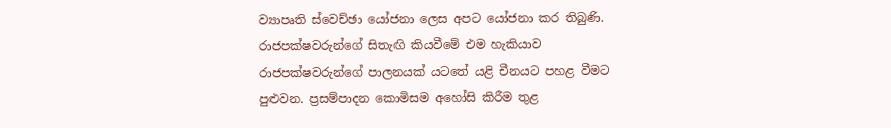ව්‍යාපෘති ස්වෙච්ඡා යෝජනා ලෙස අපට යෝජනා කර තිබුණි. රාජපක්ෂවරුන්ගේ සිතැඟි කියවීමේ එම හැකියාව රාජපක්ෂවරුන්ගේ පාලනයක් යටතේ යළි චීනයට පහළ වීමට පුළුවන. ප්‍රසම්පාදන කොමිසම අහෝසි කිරීම තුළ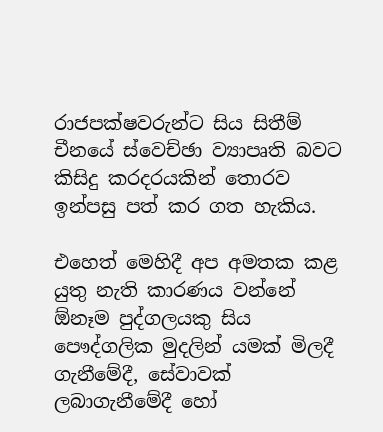රාජපක්ෂවරුන්ට සිය සිතීම් චීනයේ ස්වෙච්ඡා ව්‍යාපෘති බවට කිසිදු කරදරයකින් තොරව ඉන්පසු පත් කර ගත හැකිය.

එහෙත් මෙහිදී අප අමතක කළ යුතු නැති කාරණය වන්නේ ඕනෑම පුද්ගලයකු සිය පෞද්ගලික මුදලින් යමක් මිලදී ගැනීමේදී, සේවාවක් ලබාගැනීමේදී හෝ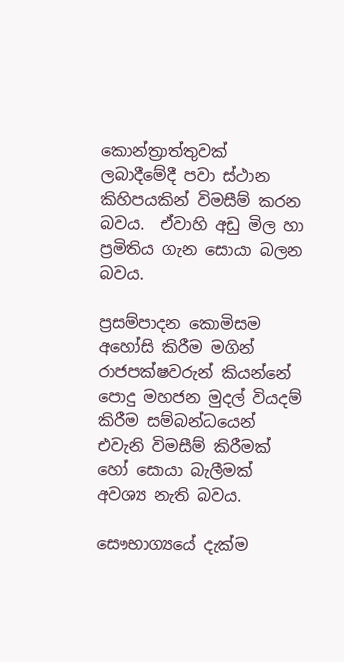කොන්ත්‍රාත්තුවක් ලබාදීමේදී පවා ස්ථාන කිහිපයකින් විමසීම් කරන බවය.  ඒවාහි අඩු මිල හා ප්‍රමිතිය ගැන සොයා බලන බවය.

ප්‍රසම්පාදන කොමිසම අහෝසි කිරීම මගින් රාජපක්ෂවරුන් කියන්නේ පොදු මහජන මුදල් වියදම් කිරීම සම්බන්ධයෙන් එවැනි විමසීම් කිරීමක් හෝ සොයා බැලීමක් අවශ්‍ය නැති බවය.

සෞභාග්‍යයේ දැක්ම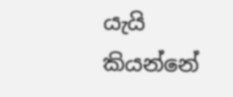යැයි කියන්නේ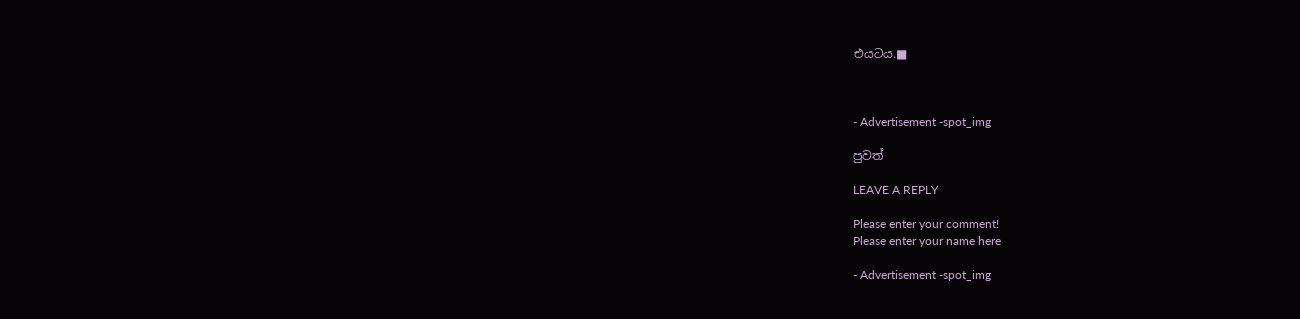එයටය.■



- Advertisement -spot_img

පුවත්

LEAVE A REPLY

Please enter your comment!
Please enter your name here

- Advertisement -spot_img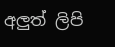අලුත් ලිපි